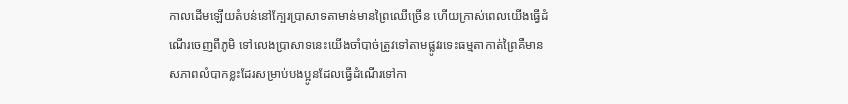កាលដើមឡើយតំបន់នៅក្បែរប្រាសាទតាមាន់មានព្រៃឈើច្រើន ហើយក្រាស់ពេលយើងធ្វើដំណើរចេញពីភូមិ ទៅលេងប្រាសាទនេះយើងចាំបាច់ត្រូវទៅតាមផ្លូវរទេះធម្មតាកាត់ព្រៃគឺមានសភាពលំបាកខ្លះដែរសម្រាប់បងប្អូនដែលធ្វើដំណើរទៅកា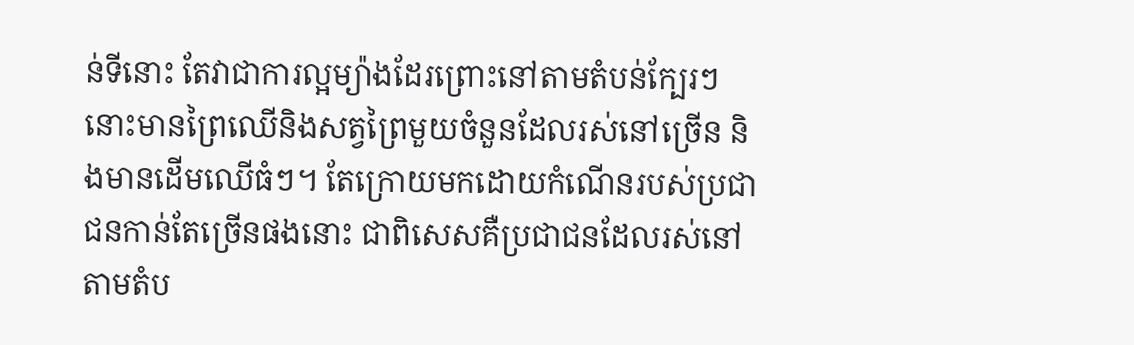ន់ទីនោះ តែវាជាការល្អម្យ៉ាងដែរព្រោះនៅតាមតំបន់ក្បែរៗនោះមានព្រៃឈើនិងសត្វព្រៃមួយចំនួនដែលរស់នៅច្រើន និងមានដើមឈើធំៗ។ តែក្រោយមកដោយកំណើនរបស់ប្រជាជនកាន់តែច្រើនផងនោះ ជាពិសេសគឺប្រជាជនដែលរស់នៅតាមតំប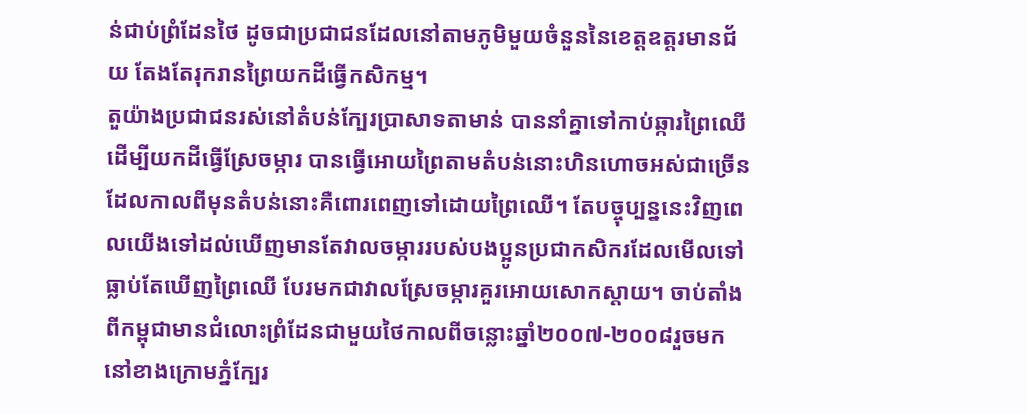ន់ជាប់ព្រំដែនថៃ ដូចជាប្រជាជនដែលនៅតាមភូមិមួយចំនួននៃខេត្តឧត្តរមានជ័យ តែងតែរុករានព្រៃយកដីធ្វើកសិកម្ម។
តួយ៉ាងប្រជាជនរស់នៅតំបន់ក្បែរប្រាសាទតាមាន់ បាននាំគ្នាទៅកាប់ឆ្ការព្រៃឈើដើម្បីយកដីធ្វើស្រែចម្ការ បានធ្វើអោយព្រៃតាមតំបន់នោះហិនហោចអស់ជាច្រើន ដែលកាលពីមុនតំបន់នោះគឺពោរពេញទៅដោយព្រៃឈើ។ តែបច្ចុប្បន្ននេះវិញពេលយើងទៅដល់ឃើញមានតែវាលចម្ការរបស់បងប្អូនប្រជាកសិករដែលមើលទៅធ្លាប់តែឃើញព្រៃឈើ បែរមកជាវាលស្រែចម្ការគួរអោយសោកស្ដាយ។ ចាប់តាំងពីកម្ពុជាមានជំលោះព្រំដែនជាមួយថៃកាលពីចន្លោះឆ្នាំ២០០៧-២០០៨រួចមកនៅខាងក្រោមភ្នំក្បែរ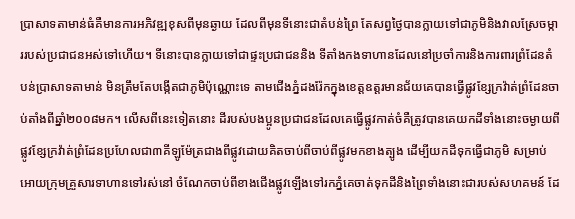ប្រាសាទតាមាន់ធំគឺមានការអភិវឌ្ឍខុសពីមុនឆ្ងាយ ដែលពីមុនទីនោះជាតំបន់ព្រៃ តែសព្វថ្ងៃបានក្លាយទៅជាភូមិនិងវាលស្រែចម្ការរបស់ប្រជាជនអស់ទៅហើយ។ ទីនោះបានក្លាយទៅជាផ្ទះប្រជាជននិង ទីតាំងកងទាហានដែលនៅប្រចាំការនិងការពារព្រំដែនតំបន់ប្រាសាទតាមាន់ មិនត្រឹមតែបង្កើតជាភូមិប៉ុណ្ណោះទេ តាមជើងភ្នំដងរ៉ែកក្នុងខេត្តឧត្តរមានជ័យគេបានធ្វើផ្លូវខ្សែក្រវ៉ាត់ព្រំដែនចាប់តាំងពីឆ្នាំ២០០៨មក។ លើសពីនេះទៀតនោះ ដីរបស់បងប្អូនប្រជាជនដែលគេធ្វើផ្លូវកាត់ចំគឺត្រូវបានគេយកដីទាំងនោះចម្ងាយពីផ្លូវខ្សែក្រវ៉ាត់ព្រំដែនប្រហែលជា៣គីឡូម៉ែត្រជាងពីផ្លូវដោយគិតចាប់ពីចាប់ពីផ្លូវមកខាងត្បូង ដើម្បីយកដីទុកធ្វើជាភូមិ សម្រាប់អោយក្រុមគ្រួសារទាហានទៅរស់នៅ ចំណែកចាប់ពីខាងជើងផ្លូវឡើងទៅរកភ្នំគេចាត់ទុកដីនិងព្រៃទាំងនោះជារបស់សហគមន៍ ដែ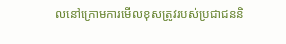លនៅក្រោមការមើលខុសត្រូវរបស់ប្រជាជននិ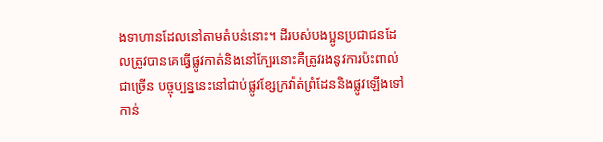ងទាហានដែលនៅតាមតំបន់នោះ។ ដីរបស់បងប្អូនប្រជាជនដែលត្រូវបានគេធ្វើផ្លូវកាត់និងនៅក្បែរនោះគឺត្រូវរងនូវការប៉ះពាល់ជាច្រើន បច្ចុប្បន្ននេះនៅជាប់ផ្លូវខ្សែក្រវ៉ាត់ព្រំដែននិងផ្លូវឡើងទៅកាន់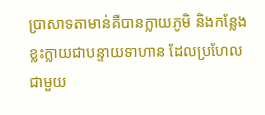ប្រាសាទតាមាន់គឺបានក្លាយភូមិ និងកន្លែងខ្លះក្លាយជាបន្ទាយទាហាន ដែលប្រហែលជាមួយ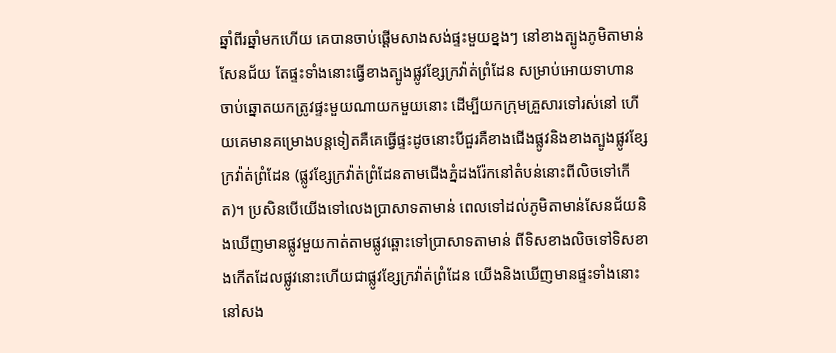ឆ្នាំពីរឆ្នាំមកហើយ គេបានចាប់ផ្ដើមសាងសង់ផ្ទះមួយខ្នងៗ នៅខាងត្បូងភូមិតាមាន់សែនជ័យ តែផ្ទះទាំងនោះធ្វើខាងត្បូងផ្លូវខ្សែក្រវ៉ាត់ព្រំដែន សម្រាប់អោយទាហានចាប់ឆ្នោតយកត្រូវផ្ទះមួយណាយកមួយនោះ ដើម្បីយកក្រុមគ្រួសារទៅរស់នៅ ហើយគេមានគម្រោងបន្តទៀតគឺគេធ្វើផ្ទះដូចនោះបីជួរគឺខាងជើងផ្លូវនិងខាងត្បូងផ្លូវខ្សែក្រវ៉ាត់ព្រំដែន (ផ្លូវខ្សែក្រវ៉ាត់ព្រំដែនតាមជើងភ្នំដងរ៉ែកនៅតំបន់នោះពីលិចទៅកើត)។ ប្រសិនបើយើងទៅលេងប្រាសាទតាមាន់ ពេលទៅដល់ភូមិតាមាន់សែនជ័យនិងឃើញមានផ្លូវមួយកាត់តាមផ្លូវឆ្ពោះទៅប្រាសាទតាមាន់ ពីទិសខាងលិចទៅទិសខាងកើតដែលផ្លូវនោះហើយជាផ្លូវខ្សែក្រវ៉ាត់ព្រំដែន យើងនិងឃើញមានផ្ទះទាំងនោះនៅសង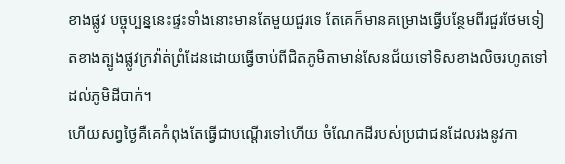ខាងផ្លូវ បច្ចុប្បន្ននេះផ្ទះទាំងនោះមានតែមួយជួរទេ តែគេក៏មានគម្រោងធ្វើបន្ថែមពីរជួរថែមទៀតខាងត្បូងផ្លូវក្រវ៉ាត់ព្រំដែនដោយធ្វើចាប់ពីជិតភូមិតាមាន់សែនជ័យទៅទិសខាងលិចរហូតទៅដល់ភូមិដីបាក់។
ហើយសព្វថ្ងៃគឺគេកំពុងតែធ្វើជាបណ្ដើរទៅហើយ ចំណែកដីរបស់ប្រជាជនដែលរងនូវកា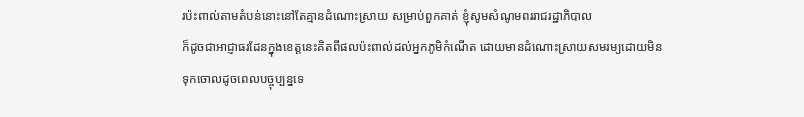រប៉ះពាល់តាមតំបន់នោះនៅតែគ្មានដំណោះស្រាយ សម្រាប់ពួកគាត់ ខ្ញុំសូមសំណូមពររាជរដ្ឋាភិបាល
ក៏ដូចជាអាជ្ញាធរដែនក្នុងខេត្តនេះគិតពីផលប៉ះពាល់ដល់អ្នកភូមិកំណើត ដោយមានដំណោះស្រាយសមរម្យដោយមិនទុកចោលដូចពេលបច្ចុប្បន្នទេ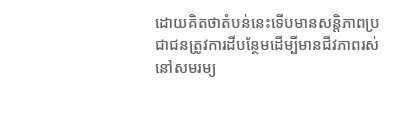ដោយគិតថាតំបន់នេះទើបមានសន្តិភាពប្រជាជនត្រូវការដីបន្ថែមដើម្បីមានជីវភាពរស់នៅសមរម្យ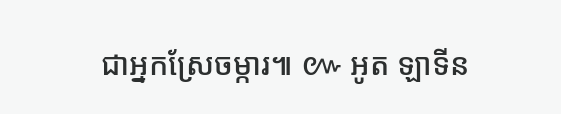ជាអ្នកស្រែចម្ការ៕ ៚ អូត ឡាទីន